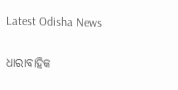Latest Odisha News

ଧାରାବାହିକ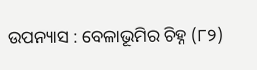ଉପନ୍ୟାସ : ବେଳାଭୂମିର ଚିହ୍ନ (୮୨)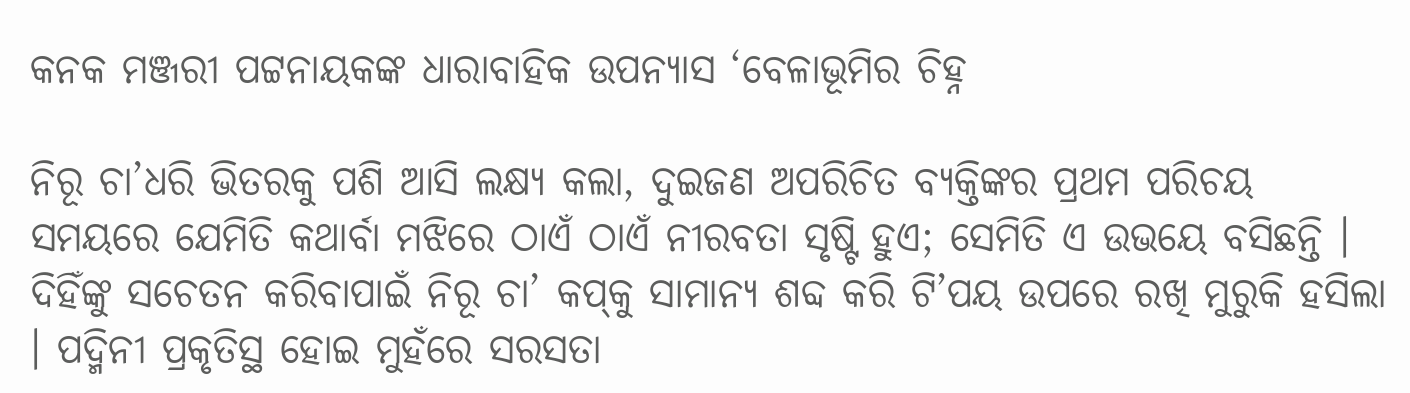କନକ ମଞ୍ଜରୀ ପଟ୍ଟନାୟକଙ୍କ ଧାରାବାହିକ ଉପନ୍ୟାସ ‘ବେଳାଭୂମିର ଚିହ୍ନ

ନିରୂ ଚା’ଧରି ଭିତରକୁ ପଶି ଆସି ଲକ୍ଷ୍ୟ କଲା, ଦୁଇଜଣ ଅପରିଚିତ ବ୍ୟକ୍ତିଙ୍କର ପ୍ରଥମ ପରିଚୟ ସମୟରେ ଯେମିତି କଥାର୍ବା ମଝିରେ ଠାଏଁ ଠାଏଁ ନୀରବତା ସୃଷ୍ଟି ହୁଏ; ସେମିତି ଏ ଉଭୟେ ବସିଛନ୍ତି । ଦିହିଁଙ୍କୁ ସଚେତନ କରିବାପାଇଁ ନିରୂ ଚା’ କପ୍‌କୁ ସାମାନ୍ୟ ଶବ୍ଦ କରି ଟି’ପୟ ଉପରେ ରଖି ମୁରୁକି ହସିଲା । ପଦ୍ମିନୀ ପ୍ରକୃତିସ୍ଥ ହୋଇ ମୁହଁରେ ସରସତା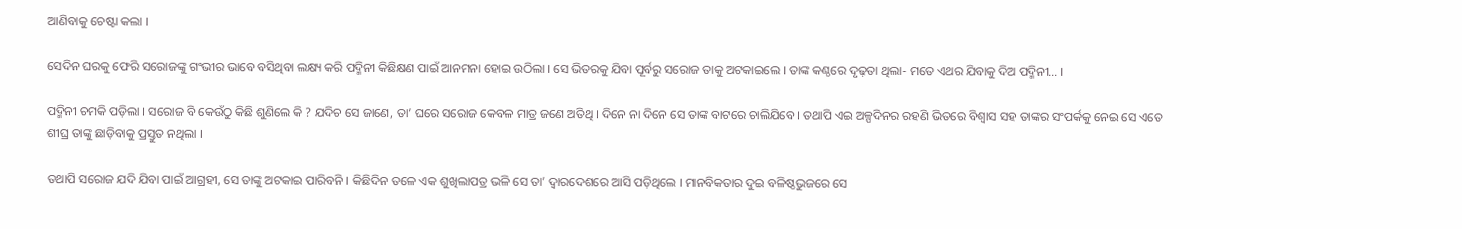ଆଣିବାକୁ ଚେଷ୍ଟା କଲା ।

ସେଦିନ ଘରକୁ ଫେରି ସରୋଜଙ୍କୁ ଗଂଭୀର ଭାବେ ବସିଥିବା ଲକ୍ଷ୍ୟ କରି ପଦ୍ମିନୀ କିଛିକ୍ଷଣ ପାଇଁ ଆନମନା ହୋଇ ଉଠିଲା । ସେ ଭିତରକୁ ଯିବା ପୂର୍ବରୁ ସରୋଜ ତାକୁ ଅଟକାଇଲେ । ତାଙ୍କ କଣ୍ଠରେ ଦୃଢ଼ତା ଥିଲା- ମତେ ଏଥର ଯିବାକୁ ଦିଅ ପଦ୍ମିନୀ… ।

ପଦ୍ମିନୀ ଚମକି ପଡ଼ିଲା । ସରୋଜ ବି କେଉଁଠୁ କିଛି ଶୁଣିଲେ କି ? ଯଦିଚ ସେ ଜାଣେ, ତା’ ଘରେ ସରୋଜ କେବଳ ମାତ୍ର ଜଣେ ଅତିଥି । ଦିନେ ନା ଦିନେ ସେ ତାଙ୍କ ବାଟରେ ଚାଲିଯିବେ । ତଥାପି ଏଇ ଅଳ୍ପଦିନର ରହଣି ଭିତରେ ବିଶ୍ୱାସ ସହ ତାଙ୍କର ସଂପର୍କକୁ ନେଇ ସେ ଏତେ ଶୀଘ୍ର ତାଙ୍କୁ ଛାଡ଼ିବାକୁ ପ୍ରସ୍ତୁତ ନଥିଲା ।

ତଥାପି ସରୋଜ ଯଦି ଯିବା ପାଇଁ ଆଗ୍ରହୀ, ସେ ତାଙ୍କୁ ଅଟକାଇ ପାରିବନି । କିଛିଦିନ ତଳେ ଏକ ଶୁଖିଲାପତ୍ର ଭଳି ସେ ତା’ ଦ୍ୱାରଦେଶରେ ଆସି ପଡ଼ିଥିଲେ । ମାନବିକତାର ଦୁଇ ବଳିଷ୍ଠଭୁଜରେ ସେ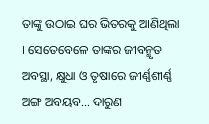ତାଙ୍କୁ ଉଠାଇ ଘର ଭିତରକୁ ଆଣିଥିଲା । ସେତେବେଳେ ତାଙ୍କର ଜୀବନ୍ମୃତ ଅବସ୍ଥା, କ୍ଷୁଧା ଓ ତୃଷାରେ ଜୀର୍ଣ୍ଣଶୀର୍ଣ୍ଣ ଅଙ୍ଗ ଅବୟବ… ଦାରୁଣ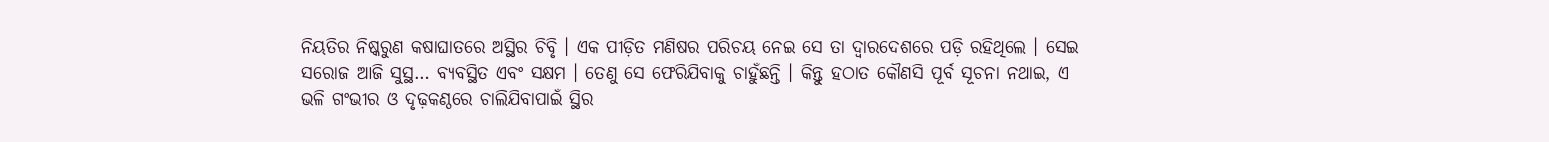ନିୟତିର ନିଷ୍କରୁଣ କଷାଘାତରେ ଅସ୍ଥିର ଚିବୃି । ଏକ ପୀଡ଼ିତ ମଣିଷର ପରିଚୟ ନେଇ ସେ ତା ଦ୍ୱାରଦେଶରେ ପଡ଼ି ରହିଥିଲେ । ସେଇ ସରୋଜ ଆଜି ସୁସ୍ଥ… ବ୍ୟବସ୍ଥିତ ଏବଂ ସକ୍ଷମ । ତେଣୁ ସେ ଫେରିଯିବାକୁ ଚାହୁଁଛନ୍ତି । କିନ୍ତୁ ହଠାତ କୌଣସି ପୂର୍ବ ସୂଚନା ନଥାଇ, ଏ ଭଳି ଗଂଭୀର ଓ ଦୃଢ଼କଣ୍ଠରେ ଚାଲିଯିବାପାଇଁ ସ୍ଥିର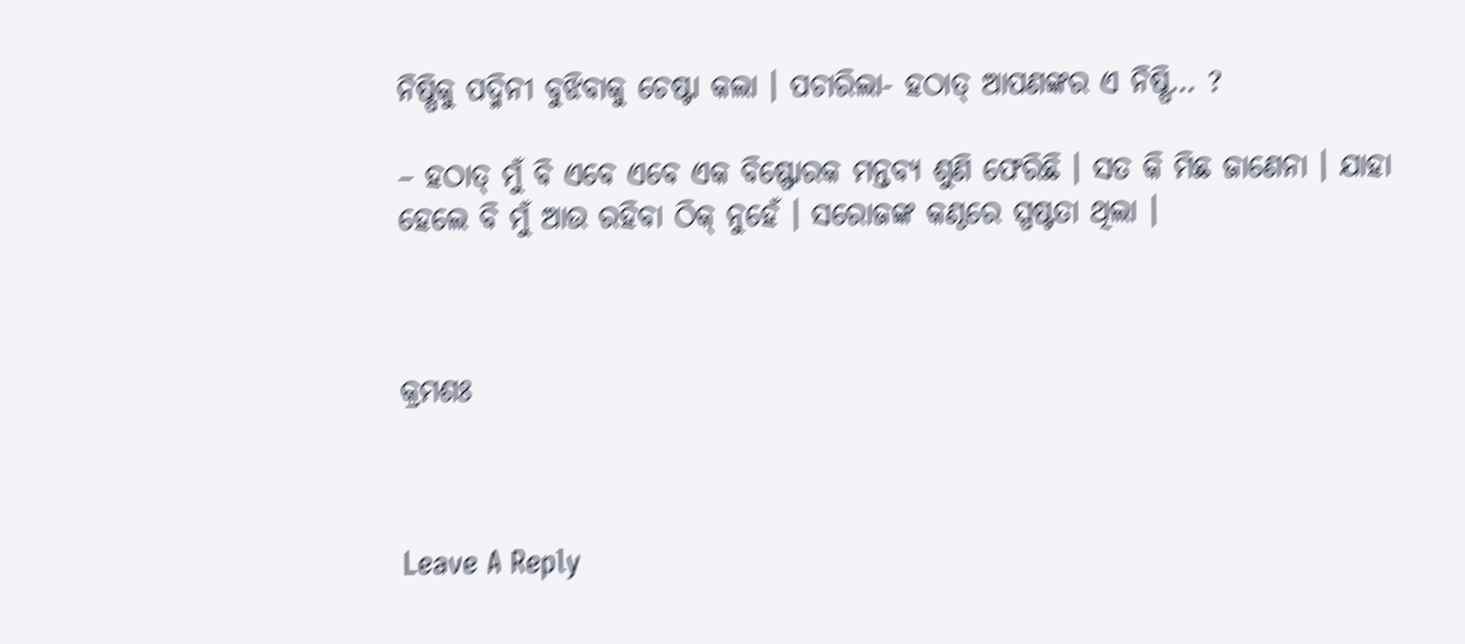ନିଷ୍ପିକୁ ପଦ୍ମିନୀ ବୁଝିବାକୁ ଚେଷ୍ଟା କଲା । ପଚାରିଲା- ହଠାତ୍ ଆପଣଙ୍କର ଏ ନିଷ୍ପି… ?

– ହଠାତ୍ ମୁଁ ବି ଏବେ ଏବେ ଏକ ବିଷ୍ଫୋରକ ମନ୍ତବ୍ୟ ଶୁଣି ଫେରିଛି । ସତ କି ମିଛ ଜାଣେନା । ଯାହା ହେଲେ ବି ମୁଁ ଆଉ ରହିବା ଠିକ୍ ନୁହେଁ । ସରୋଜଙ୍କ କଣ୍ଠରେ ସ୍ପଷ୍ଟତା ଥିଲା ।



କ୍ରମଶଃ



Leave A Reply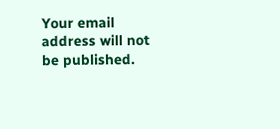Your email address will not be published.